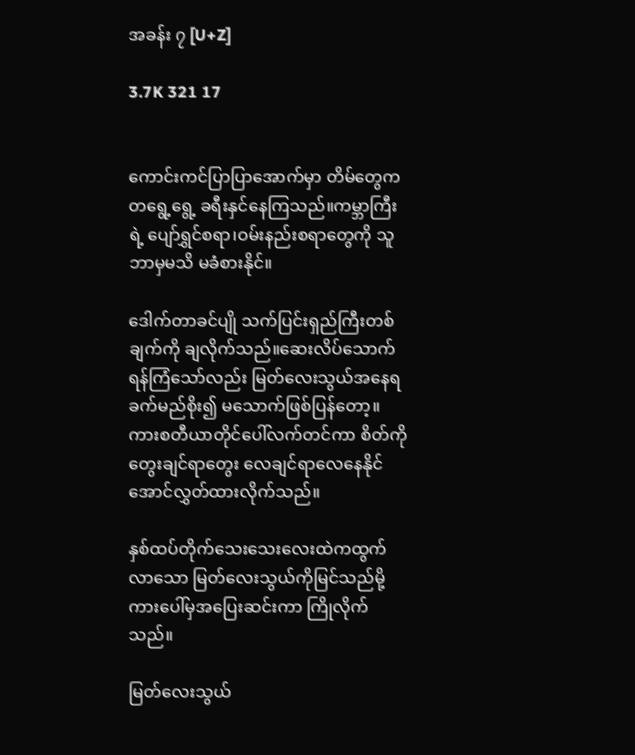အခန်း ၇ [U+Z]

3.7K 321 17


ကောင်းကင်ပြာပြာအောက်မှာ တိမ်တွေကတရွေ့‌ရွေ့ ခရီးနှင်နေကြသည်။ကမ္ဘာကြီးရဲ့ ပျော်ရွှင်စရာ၊ဝမ်းနည်းစရာတွေကို သူဘာမှမသိ မခံစားနိုင်။

ဒေါက်တာခင်ပျို သက်ပြင်းရှည်ကြီးတစ်ချက်ကို ချလိုက်သည်။ဆေးလိပ်သောက်ရန်ကြံသော်လည်း မြတ်လေးသွယ်အနေရခက်မည်စိုး၍ မသောက်ဖြစ်ပြန်တော့။ကားစတီယာတိုင်ပေါ်လက်တင်ကာ စိတ်ကို တွေးချင်ရာတွေး လေချင်ရာလေနေနိုင်အောင်လွှတ်ထားလိုက်သည်။

နှစ်ထပ်တိုက်သေးသေးလေးထဲကထွက်လာသော မြတ်လေးသွယ်ကိုမြင်သည်မို့ကားပေါ်မှအပြေးဆင်းကာ ကြိုလိုက်သည်။

မြတ်လေးသွယ်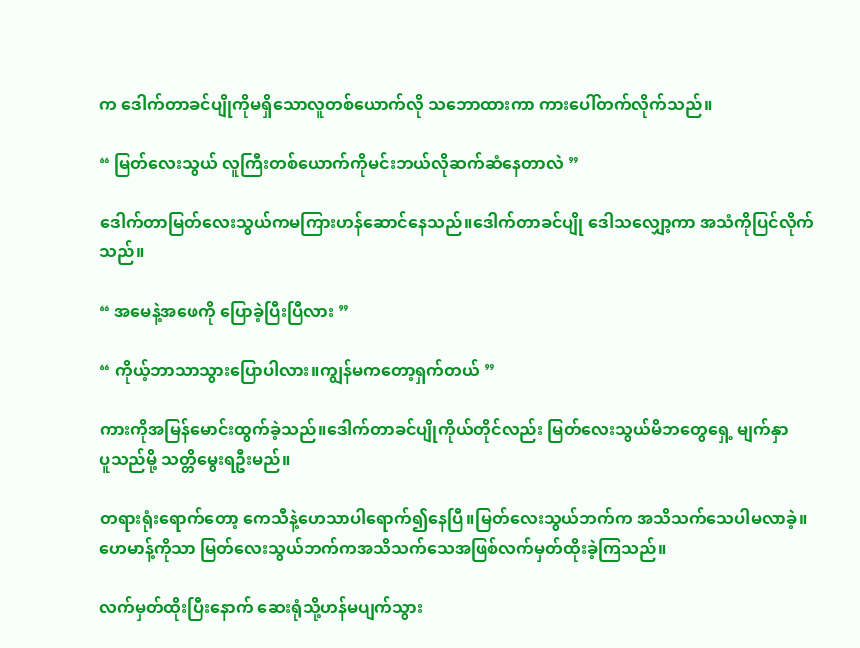က ဒေါက်တာခင်ပျို‌ကိုမရှိသောလူတစ်ယောက်လို သဘောထားကာ ကားပေါ်တက်လိုက်သည်။

“ မြတ်လေးသွယ် လူကြီးတစ်ယောက်ကိုမင်းဘယ်လိုဆက်ဆံနေတာလဲ ”

ဒေါက်တာမြတ်လေးသွယ်ကမကြားဟန်ဆောင်နေသည်။ဒေါက်တာခင်ပျို ဒေါသလျှော့ကာ အသံကိုပြင်လိုက်သည်။

“ အမေနဲ့အဖေကို ပြောခဲ့ပြီးပြီလား ”

“ ကိုယ့်ဘာသာသွားပြောပါလား။ကျွန်မကတော့ရှက်တယ် ”

ကားကိုအမြန်မောင်းထွက်ခဲ့သည်။ဒေါက်တာခင်ပျိုကိုယ်တိုင်လည်း မြတ်လေးသွယ်မိဘတွေရှေ့ မျက်နှာ
ပူသည်မို့ သတ္တိမွေးရဦးမည်။

တရားရုံးရောက်တော့ ကေသီနဲ့ဟေသာပါရောက်၍နေပြီ။မြတ်လေးသွယ်ဘက်က အသိသက်သေပါမလာခဲ့။ဟေမာန့်ကိုသာ မြတ်လေးသွယ်ဘက်ကအသိသက်သေအဖြစ်လက်မှတ်ထိုးခဲ့ကြသည်။

လက်မှတ်ထိုးပြီးနောက် ဆေးရုံသို့ဟန်မပျက်သွား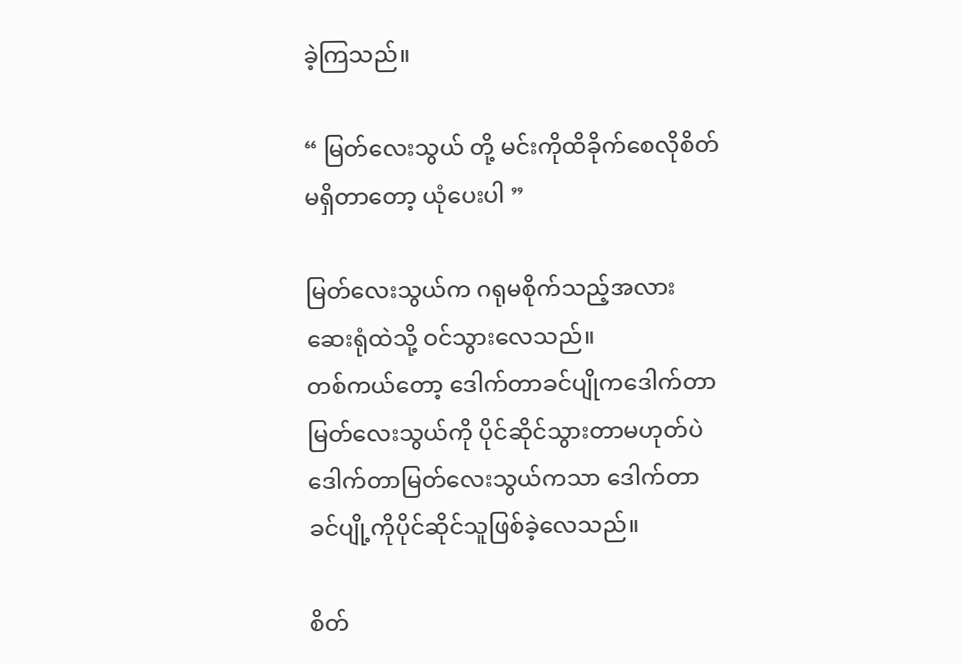ခဲ့ကြသည်။

“ မြတ်လေးသွယ် တို့ မင်းကိုထိခိုက်စေလိုစိတ်မရှိတာတော့ ယုံပေးပါ ”

မြတ်လေးသွယ်က ဂရုမစိုက်သည့်အလား ဆေးရုံထဲသို့ ဝင်သွားလေသည်။
တစ်ကယ်တော့ ဒေါက်တာခင်ပျိုကဒေါက်တာမြတ်လေးသွယ်ကို ပိုင်ဆိုင်သွားတာမဟုတ်ပဲ ဒေါက်တာမြတ်လေးသွယ်ကသာ ဒေါက်တာခင်ပျို့ကိုပိုင်ဆိုင်သူဖြစ်ခဲ့လေသည်။

စိတ်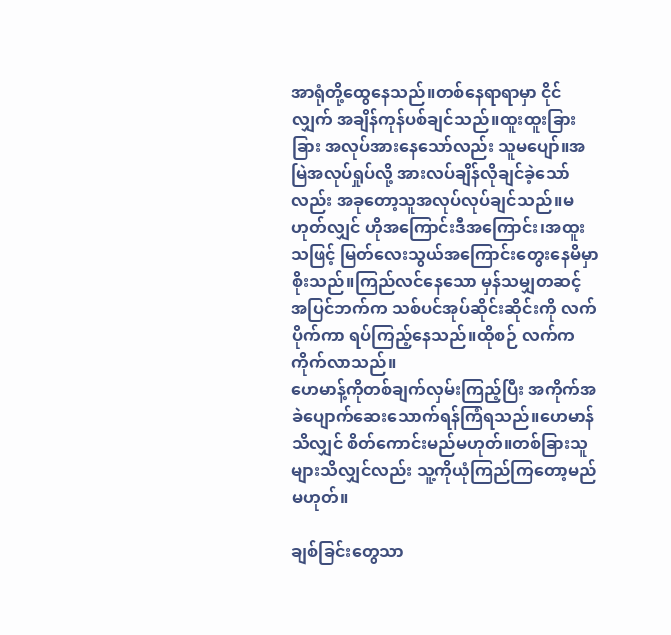အာရုံတို့ထွေနေသည်။တစ်နေရာရာမှာ ငိုင်လျှက် အချိန်ကုန်ပစ်ချင်သည်။ထူးထူးခြားခြား အလုပ်အားနေသော်လည်း သူမပျော်။အမြဲအလုပ်ရှုပ်လို့ အားလပ်ချိန်လိုချင်‌ခဲ့သော်လည်း အခုတော့သူအလုပ်လုပ်ချင်သည်။မဟုတ်လျှင် ဟိုအကြောင်းဒီအကြောင်း၊အထူးသဖြင့် မြတ်လေးသွယ်အကြောင်းတွေးနေမိမှာစိုးသည်။ကြည်လင်နေသော မှန်သမျှတဆင့် အပြင်ဘက်က သစ်ပင်အုပ်ဆိုင်းဆိုင်းကို လက်ပိုက်ကာ ရပ်ကြည့်နေသည်။ထိုစဉ် လက်ကကိုက်လာသည်။
ဟေမာန့်ကိုတစ်ချက်လှမ်းကြည့်ပြီး အကိုက်အခဲပျောက်ဆေးသောက်ရန်ကြံရသည်။ဟေမာန်သိလျှင် စိတ်ကောင်းမည်မဟုတ်။တစ်ခြားသူများသိလျှင်လည်း သူ့ကိုယုံကြည်ကြတော့မည်မဟုတ်။

ချစ်ခြင်းတွေသာ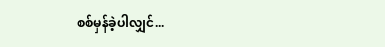စစ်မှန်ခဲ့ပါလျှင်...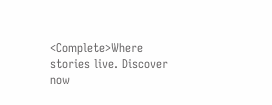<Complete>Where stories live. Discover now